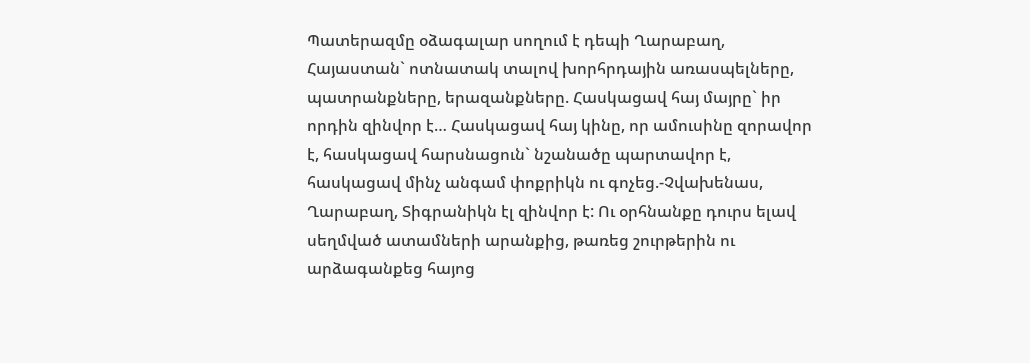Պատերազմը օձագալար սողում է դեպի Ղարաբաղ, Հայաստան` ոտնատակ տալով խորհրդային առասպելները, պատրանքները, երազանքները. Հասկացավ հայ մայրը` իր որդին զինվոր է… Հասկացավ հայ կինը, որ ամուսինը զորավոր է, հասկացավ հարսնացուն` նշանածը պարտավոր է, հասկացավ մինչ անգամ փոքրիկն ու գոչեց.-Չվախենաս, Ղարաբաղ, Տիգրանիկն էլ զինվոր է: Ու օրհնանքը դուրս ելավ սեղմված ատամների արանքից, թառեց շուրթերին ու արձագանքեց հայոց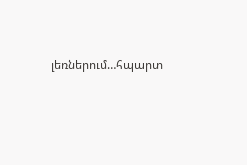լեռներում…հպարտ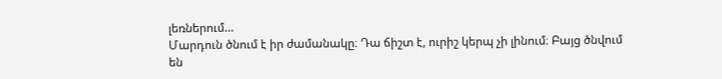լեռներում…
Մարդուն ծնում է իր ժամանակը։ Դա ճիշտ է, ուրիշ կերպ չի լինում։ Բայց ծնվում են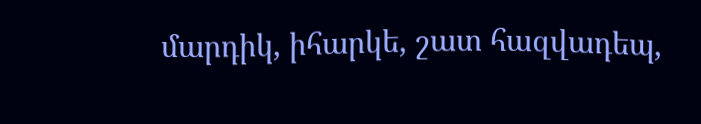մարդիկ, իհարկե, շատ հազվադեպ,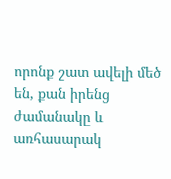որոնք շատ ավելի մեծ են, քան իրենց ժամանակը և առհասարակ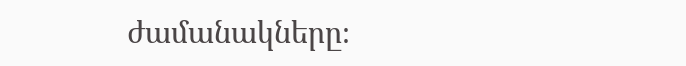ժամանակները։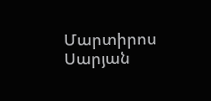Մարտիրոս Սարյան